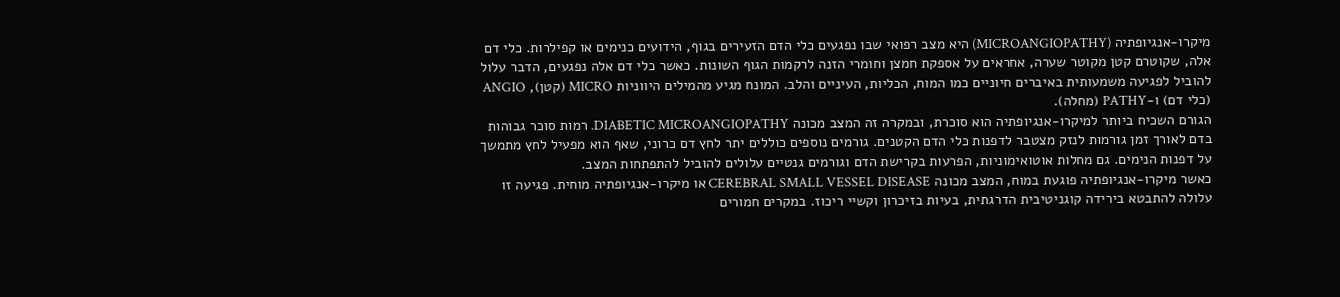מיקרו-אנגיופתיה (MICROANGIOPATHY) היא מצב רפואי שבו נפגעים כלי הדם הזעירים בגוף, הידועים כנימים או קפילרות. כלי דם אלה, שקוטרם קטן מקוטר שערה, אחראים על אספקת חמצן וחומרי הזנה לרקמות הגוף השונות. כאשר כלי דם אלה נפגעים, הדבר עלול להוביל לפגיעה משמעותית באיברים חיוניים כמו המוח, הכליות, העיניים והלב. המונח מגיע מהמילים היווניות MICRO (קטן), ANGIO (כלי דם) ו-PATHY (מחלה).
הגורם השכיח ביותר למיקרו-אנגיופתיה הוא סוכרת, ובמקרה זה המצב מכונה DIABETIC MICROANGIOPATHY. רמות סוכר גבוהות בדם לאורך זמן גורמות לנזק מצטבר לדפנות כלי הדם הקטנים. גורמים נוספים כוללים יתר לחץ דם כרוני, שאף הוא מפעיל לחץ מתמשך על דפנות הנימים. גם מחלות אוטואימוניות, הפרעות בקרישת הדם וגורמים גנטיים עלולים להוביל להתפתחות המצב.
כאשר מיקרו-אנגיופתיה פוגעת במוח, המצב מכונה CEREBRAL SMALL VESSEL DISEASE או מיקרו-אנגיופתיה מוחית. פגיעה זו עלולה להתבטא בירידה קוגניטיבית הדרגתית, בעיות בזיכרון וקשיי ריכוז. במקרים חמורים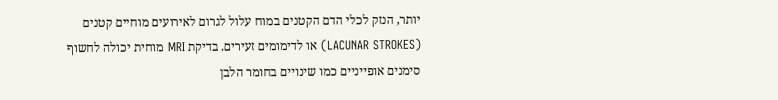יותר, הנזק לכלי הדם הקטנים במוח עלול לגרום לאירועים מוחיים קטנים (LACUNAR STROKES) או לדימומים זעירים. בדיקת MRI מוחית יכולה לחשוף סימנים אופייניים כמו שינויים בחומר הלבן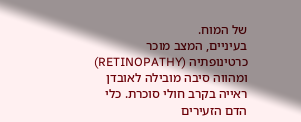של המוח.
בעיניים, המצב מוכר כרטינופתיה (RETINOPATHY) ומהווה סיבה מובילה לאובדן ראייה בקרב חולי סוכרת. כלי הדם הזעירים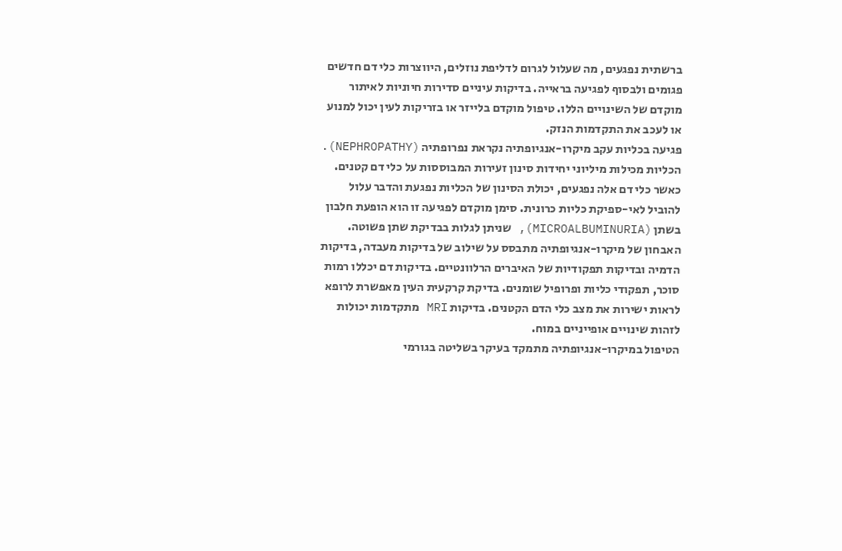ברשתית נפגעים, מה שעלול לגרום לדליפת נוזלים, היווצרות כלי דם חדשים פגומים ולבסוף לפגיעה בראייה. בדיקות עיניים סדירות חיוניות לאיתור מוקדם של השינויים הללו. טיפול מוקדם בלייזר או בזריקות לעין יכול למנוע או לעכב את התקדמות הנזק.
פגיעה בכליות עקב מיקרו-אנגיופתיה נקראת נפרופתיה (NEPHROPATHY). הכליות מכילות מיליוני יחידות סינון זעירות המבוססות על כלי דם קטנים. כאשר כלי דם אלה נפגעים, יכולת הסינון של הכליות נפגעת והדבר עלול להוביל לאי-ספיקת כליות כרונית. סימן מוקדם לפגיעה זו הוא הופעת חלבון בשתן (MICROALBUMINURIA), שניתן לגלות בבדיקת שתן פשוטה.
האבחון של מיקרו-אנגיופתיה מתבסס על שילוב של בדיקות מעבדה, בדיקות הדמיה ובדיקות תפקודיות של האיברים הרלוונטיים. בדיקות דם יכללו רמות סוכר, תפקודי כליות ופרופיל שומנים. בדיקת קרקעית העין מאפשרת לרופא לראות ישירות את מצב כלי הדם הקטנים. בדיקות MRI מתקדמות יכולות לזהות שינויים אופייניים במוח.
הטיפול במיקרו-אנגיופתיה מתמקד בעיקר בשליטה בגורמי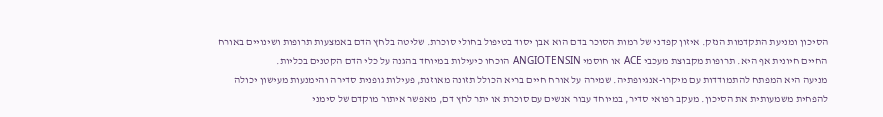הסיכון ומניעת התקדמות הנזק. איזון קפדני של רמות הסוכר בדם הוא אבן יסוד בטיפול בחולי סוכרת. שליטה בלחץ הדם באמצעות תרופות ושינויים באורח החיים חיונית אף היא. תרופות מקבוצת מעכבי ACE או חוסמי ANGIOTENSIN הוכחו כיעילות במיוחד בהגנה על כלי הדם הקטנים בכליות.
מניעה היא המפתח להתמודדות עם מיקרו-אנגיופתיה. שמירה על אורח חיים בריא הכולל תזונה מאוזנת, פעילות גופנית סדירה והימנעות מעישון יכולה להפחית משמעותית את הסיכון. מעקב רפואי סדיר, במיוחד עבור אנשים עם סוכרת או יתר לחץ דם, מאפשר איתור מוקדם של סימני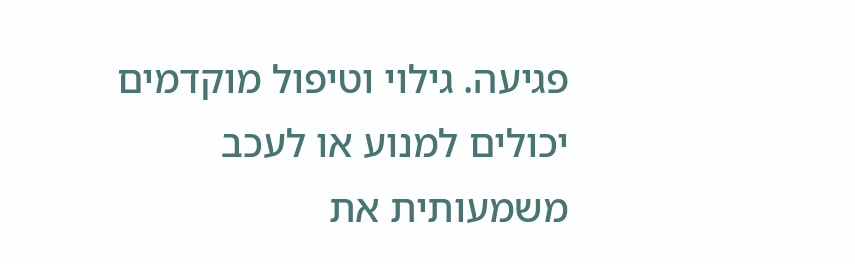פגיעה. גילוי וטיפול מוקדמים יכולים למנוע או לעכב משמעותית את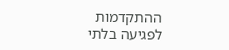ההתקדמות לפגיעה בלתי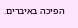הפיכה באיברים.